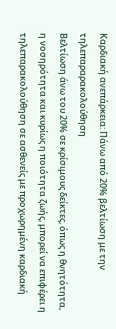Καρδιακή ανεπάρκεια: Πάνω από 20% βελτίωση με την τηλεπαραρακολούθηση
Βελτίωση άνω του 20% σε κρίσιμους δείκτες, όπως η θνητότητα, η νοσηρότητα και κυρίως η ποιότητα ζωής, μπορεί να επιφέρει η τηλεπαρακολούθηση σε ασθενείς με προχωρημένη καρδιακή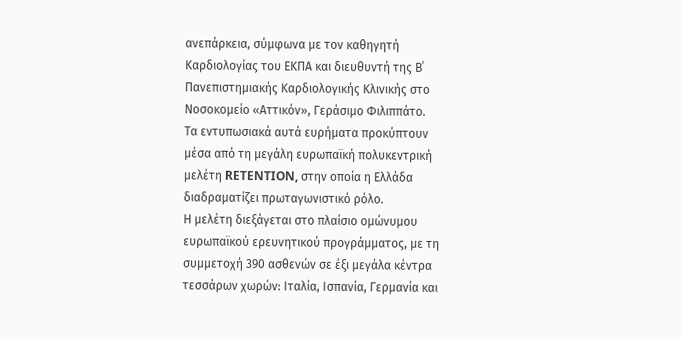ανεπάρκεια, σύμφωνα με τον καθηγητή Καρδιολογίας του ΕΚΠΑ και διευθυντή της Β΄ Πανεπιστημιακής Καρδιολογικής Κλινικής στο Νοσοκομείο «Αττικόν», Γεράσιμο Φιλιππάτο.
Τα εντυπωσιακά αυτά ευρήματα προκύπτουν μέσα από τη μεγάλη ευρωπαϊκή πολυκεντρική μελέτη RETENTION, στην οποία η Ελλάδα διαδραματίζει πρωταγωνιστικό ρόλο.
Η μελέτη διεξάγεται στο πλαίσιο ομώνυμου ευρωπαϊκού ερευνητικού προγράμματος, με τη συμμετοχή 390 ασθενών σε έξι μεγάλα κέντρα τεσσάρων χωρών: Ιταλία, Ισπανία, Γερμανία και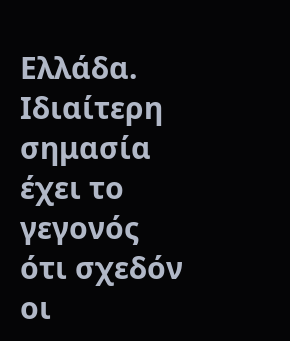Ελλάδα. Ιδιαίτερη σημασία έχει το γεγονός ότι σχεδόν οι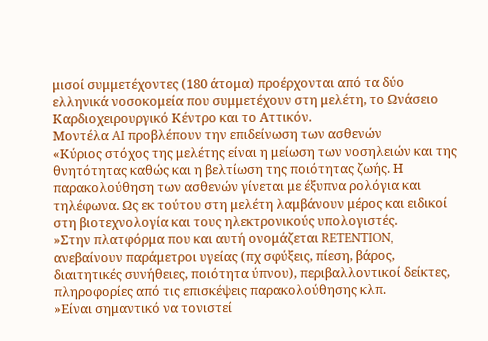μισοί συμμετέχοντες (180 άτομα) προέρχονται από τα δύο ελληνικά νοσοκομεία που συμμετέχουν στη μελέτη, το Ωνάσειο Καρδιοχειρουργικό Κέντρο και το Αττικόν.
Μοντέλα AI προβλέπουν την επιδείνωση των ασθενών
«Κύριος στόχος της μελέτης είναι η μείωση των νοσηλειών και της θνητότητας καθώς και η βελτίωση της ποιότητας ζωής. Η παρακολούθηση των ασθενών γίνεται με έξυπνα ρολόγια και τηλέφωνα. Ως εκ τούτου στη μελέτη λαμβάνουν μέρος και ειδικοί στη βιοτεχνολογία και τους ηλεκτρονικούς υπολογιστές.
»Στην πλατφόρμα που και αυτή ονομάζεται RETENTION, ανεβαίνουν παράμετροι υγείας (πχ σφύξεις, πίεση, βάρος, διαιτητικές συνήθειες, ποιότητα ύπνου), περιβαλλοντικοί δείκτες, πληροφορίες από τις επισκέψεις παρακολούθησης κλπ.
»Είναι σημαντικό να τονιστεί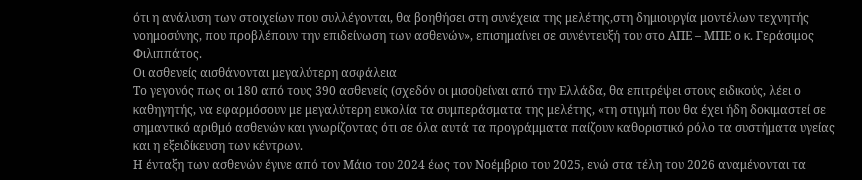ότι η ανάλυση των στοιχείων που συλλέγονται, θα βοηθήσει στη συνέχεια της μελέτης,στη δημιουργία μοντέλων τεχνητής νοημοσύνης, που προβλέπουν την επιδείνωση των ασθενών», επισημαίνει σε συνέντευξή του στο ΑΠΕ – ΜΠΕ ο κ. Γεράσιμος Φιλιππάτος.
Οι ασθενείς αισθάνονται μεγαλύτερη ασφάλεια
Το γεγονός πως οι 180 από τους 390 ασθενείς (σχεδόν οι μισοί)είναι από την Ελλάδα, θα επιτρέψει στους ειδικούς, λέει ο καθηγητής, να εφαρμόσουν με μεγαλύτερη ευκολία τα συμπεράσματα της μελέτης, «τη στιγμή που θα έχει ήδη δοκιμαστεί σε σημαντικό αριθμό ασθενών και γνωρίζοντας ότι σε όλα αυτά τα προγράμματα παίζουν καθοριστικό ρόλο τα συστήματα υγείας και η εξειδίκευση των κέντρων.
Η ένταξη των ασθενών έγινε από τον Μάιο του 2024 έως τον Νοέμβριο του 2025, ενώ στα τέλη του 2026 αναμένονται τα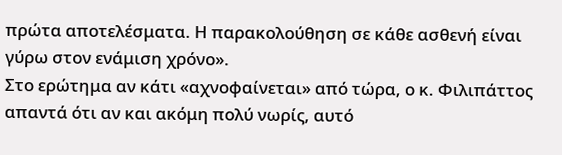πρώτα αποτελέσματα. Η παρακολούθηση σε κάθε ασθενή είναι γύρω στον ενάμιση χρόνο».
Στο ερώτημα αν κάτι «αχνοφαίνεται» από τώρα, ο κ. Φιλιπάττος απαντά ότι αν και ακόμη πολύ νωρίς, αυτό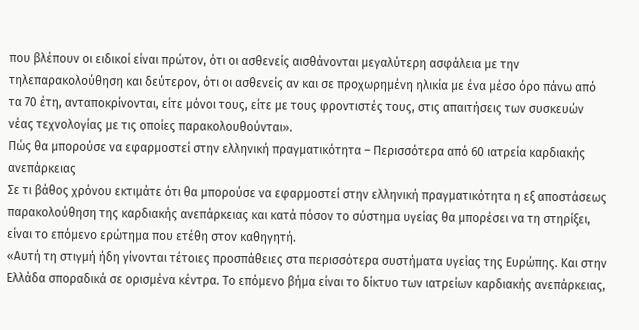που βλέπουν οι ειδικοί είναι πρώτον, ότι οι ασθενείς αισθάνονται μεγαλύτερη ασφάλεια με την τηλεπαρακολούθηση και δεύτερον, ότι οι ασθενείς αν και σε προχωρημένη ηλικία με ένα μέσο όρο πάνω από τα 70 έτη, ανταποκρίνονται, είτε μόνοι τους, είτε με τους φροντιστές τους, στις απαιτήσεις των συσκευών νέας τεχνολογίας με τις οποίες παρακολουθούνται».
Πώς θα μπορούσε να εφαρμοστεί στην ελληνική πραγματικότητα – Περισσότερα από 60 ιατρεία καρδιακής ανεπάρκειας
Σε τι βάθος χρόνου εκτιμάτε ότι θα μπορούσε να εφαρμοστεί στην ελληνική πραγματικότητα η εξ αποστάσεως παρακολούθηση της καρδιακής ανεπάρκειας και κατά πόσον το σύστημα υγείας θα μπορέσει να τη στηρίξει, είναι το επόμενο ερώτημα που ετέθη στον καθηγητή.
«Αυτή τη στιγμή ήδη γίνονται τέτοιες προσπάθειες στα περισσότερα συστήματα υγείας της Ευρώπης. Και στην Ελλάδα σποραδικά σε ορισμένα κέντρα. Tο επόμενο βήμα είναι το δίκτυο των ιατρείων καρδιακής ανεπάρκειας,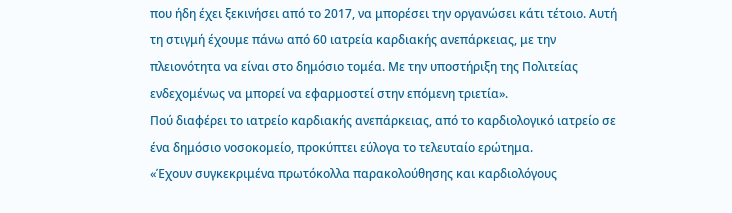που ήδη έχει ξεκινήσει από το 2017, να μπορέσει την οργανώσει κάτι τέτοιο. Αυτή τη στιγμή έχουμε πάνω από 60 ιατρεία καρδιακής ανεπάρκειας, με την πλειονότητα να είναι στο δημόσιο τομέα. Με την υποστήριξη της Πολιτείας ενδεχομένως να μπορεί να εφαρμοστεί στην επόμενη τριετία».
Πού διαφέρει το ιατρείο καρδιακής ανεπάρκειας, από το καρδιολογικό ιατρείο σε ένα δημόσιο νοσοκομείο, προκύπτει εύλογα το τελευταίο ερώτημα.
«Έχουν συγκεκριμένα πρωτόκολλα παρακολούθησης και καρδιολόγους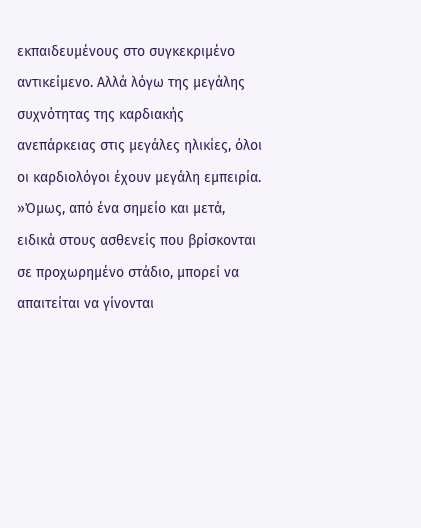εκπαιδευμένους στο συγκεκριμένο αντικείμενο. Αλλά λόγω της μεγάλης συχνότητας της καρδιακής ανεπάρκειας στις μεγάλες ηλικίες, όλοι οι καρδιολόγοι έχουν μεγάλη εμπειρία.
»Όμως, από ένα σημείο και μετά, ειδικά στους ασθενείς που βρίσκονται σε προχωρημένο στάδιο, μπορεί να απαιτείται να γίνονται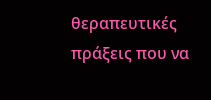θεραπευτικές πράξεις που να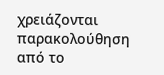χρειάζονται παρακολούθηση από το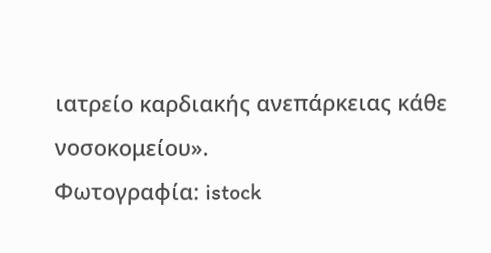ιατρείο καρδιακής ανεπάρκειας κάθε νοσοκομείου».
Φωτογραφία: istock